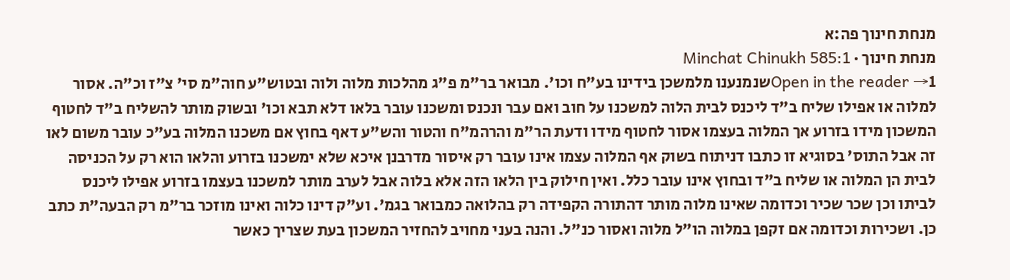מנחת חינוך פה:א
מנחת חינוך · Minchat Chinukh 585:1
Open in the reader →1שנמנענו מלמשכן בידינו בע"ח וכו'. מבואר בר"מ פ"ג מהלכות מלוה ולוה ובטוש"ע חוה"מ סי' צ"ז וכ"ה. אסור למלוה או אפילו שליח ב"ד ליכנס לבית הלוה למשכנו על חוב ואם עבר ונכנס ומשכנו עובר בלאו דלא תבא וכו' ובשוק מותר להשליח ב"ד לחטוף המשכון מידו בזרוע אך המלוה בעצמו אסור לחטוף מידו ודעת הר"מ והרהמ"ח והטור והש"ע דאף בחוץ אם משכנו המלוה בע"כ עובר משום לאו זה אבל התוס' בסוגיא זו כתבו דניתוח בשוק אף המלוה עצמו אינו עובר רק איסור מדרבנן איכא שלא ימשכנו בזרוע והלאו הוא רק על הכניסה לבית הן המלוה או שליח ב"ד ובחוץ אינו עובר כלל. ואין חילוק בין הלאו הזה אלא בלוה אבל לערב מותר למשכנו בעצמו בזרוע אפילו ליכנס לביתו וכן שכר שכיר וכדומה שאינו מלוה מותר דהתורה הקפידה רק בהלואה כמבואר בגמ'. וע"ק דינו כלוה ואינו מוזכר בר"מ רק הבעה"ת כתב כן. ושכירות וכדומה אם זקפן במלוה הו"ל מלוה ואסור כנ"ל. והנה בעני מחויב להחזיר המשכון בעת שצריך כאשר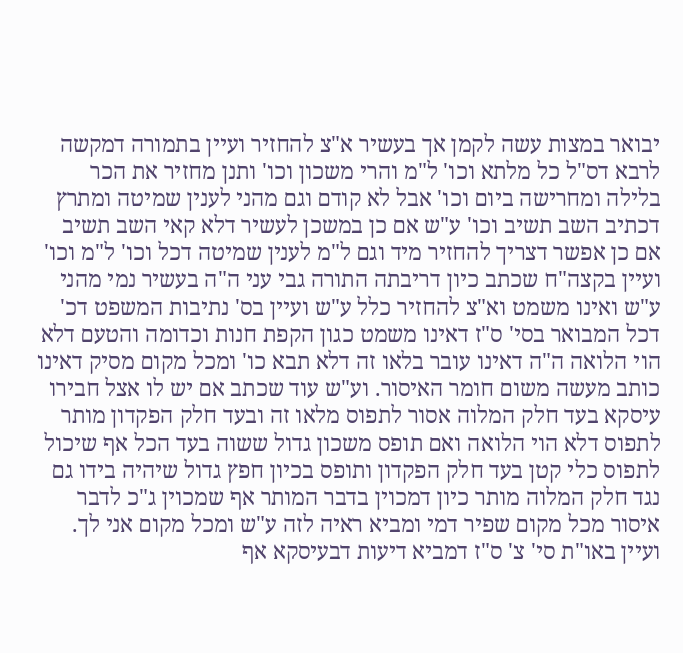יבואר במצות עשה לקמן אך בעשיר א"צ להחזיר ועיין בתמורה דמקשה לרבא דס"ל כל מלתא וכו' ל"מ והרי משכון וכו' ותנן מחזיר את הכר בלילה ומחרישה ביום וכו' אבל לא קודם וגם מהני לענין שמיטה ומתרץ דכתיב השב תשיב וכו' ע"ש אם כן במשכן לעשיר דלא קאי השב תשיב אם כן אפשר דצריך להחזיר מיד וגם ל"מ לענין שמיטה דכל וכו' ל"מ וכו' ועיין בקצה"ח שכתב כיון דריבתה התורה גבי עני ה"ה בעשיר נמי מהני ע"ש ואינו משמט וא"צ להחזיר כלל ע"ש ועיין בס' נתיבות המשפט דכ' דכל המבואר בסי' ס"ז דאינו משמט כגון הקפת חנות וכדומה והטעם דלא הוי הלואה ה"ה דאינו עובר בלאו זה דלא תבא כו' ומכל מקום מסיק דאינו כותב מעשה משום חומר האיסור. וע"ש עוד שכתב אם יש לו אצל חבירו עיסקא בעד חלק המלוה אסור לתפוס מלאו זה ובעד חלק הפקדון מותר לתפוס דלא הוי הלואה ואם תופס משכון גדול ששוה בעד הכל אף שיכול לתפוס כלי קטן בעד חלק הפקדון ותופס בכיון חפץ גדול שיהיה בידו גם נגד חלק המלוה מותר כיון דמכוין בדבר המותר אף שמכוין ג"כ לדבר איסור מכל מקום שפיר דמי ומביא ראיה לזה ע"ש ומכל מקום אני לך. ועיין באו"ת סי' צ' ס"ז דמביא דיעות דבעיסקא אף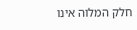חלק המלוה אינו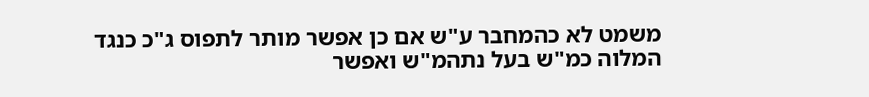משמט לא כהמחבר ע"ש אם כן אפשר מותר לתפוס ג"כ כנגד המלוה כמ"ש בעל נתהמ"ש ואפשר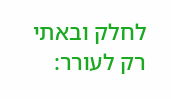לחלק ובאתי רק לעורר: